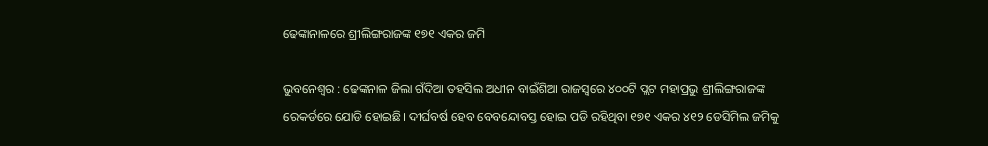ଢେଙ୍କାନାଳରେ ଶ୍ରୀଲିଙ୍ଗରାଜଙ୍କ ୧୭୧ ଏକର ଜମି

ଭୁବନେଶ୍ବର : ଢେଙ୍କନାଳ ଜିଲା ଗଁଦିଆ ତହସିଲ ଅଧୀନ ବାଇଁଶିଆ ରାଜସ୍ବରେ ୪୦୦ଟି ପ୍ଲଟ ମହାପ୍ରଭୁ ଶ୍ରୀଲିଙ୍ଗରାଜଙ୍କ ରେକର୍ଡରେ ଯୋଡି ହୋଇଛି। ଦୀର୍ଘବର୍ଷ ହେବ ବେବନ୍ଦୋବସ୍ତ ହୋଇ ପଡି ରହିଥିବା ୧୭୧ ଏକର ୪୧୨ ଡେସିମିଲ ଜମିକୁ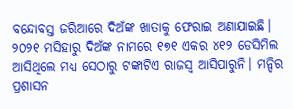ବନ୍ଦୋବସ୍ତ ଜରିଆରେ ଦିଅଁଙ୍କ ଖାତାକୁ ଫେରାଇ ଅଣାଯାଇଛି। ୨୦୨୧ ମସିହାରୁ ଦିଅଁଙ୍କ ନାମରେ ୧୭୧ ଏକର ୪୧୨ ଡେସିମିଲ ଆସିଥିଲେ ମଧ୍ୟ ସେଠାରୁ ଟଙ୍କାଟିଏ ରାଜସ୍ବ ଆସିପାରୁନି। ମନ୍ଦିର ପ୍ରଶାସନ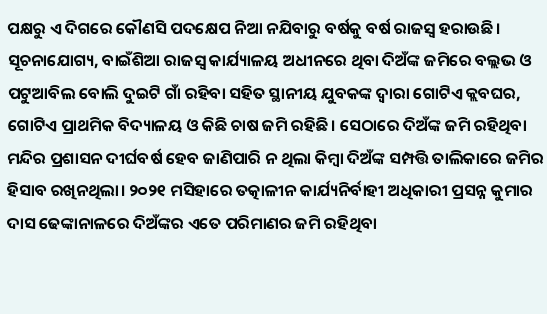ପକ୍ଷରୁ ଏ ଦିଗରେ କୌଣସି ପଦକ୍ଷେପ ନିଆ ନଯିବାରୁ ବର୍ଷକୁ ବର୍ଷ ରାଜସ୍ବ ହରାଉଛି।
ସୂଚନାଯୋଗ୍ୟ, ବାଇଁଶିଆ ରାଜସ୍ବ କାର୍ଯ୍ୟାଳୟ ଅଧୀନରେ ଥିବା ଦିଅଁଙ୍କ ଜମିରେ ବଲ୍ଲଭ ଓ ପଟୁଆବିଲ ବୋଲି ଦୁଇଟି ଗାଁ ରହିବା ସହିତ ସ୍ଥାନୀୟ ଯୁବକଙ୍କ ଦ୍ବାରା ଗୋଟିଏ କ୍ଲବଘର, ଗୋଟିଏ ପ୍ରାଥମିକ ବିଦ୍ୟାଳୟ ଓ କିଛି ଚାଷ ଜମି ରହିଛି। ସେଠାରେ ଦିଅଁଙ୍କ ଜମି ରହିଥିବା ମନ୍ଦିର ପ୍ରଶାସନ ଦୀର୍ଘବର୍ଷ ହେବ ଜାଣିପାରି ନ ଥିଲା କିମ୍ବା ଦିଅଁଙ୍କ ସମ୍ପତ୍ତି ତାଲିକାରେ ଜମିର ହିସାବ ରଖିନଥିଲା। ୨୦୨୧ ମସିହାରେ ତତ୍କାଳୀନ କାର୍ଯ୍ୟନିର୍ବାହୀ ଅଧିକାରୀ ପ୍ରସନ୍ନ କୁମାର ଦାସ ଢେଙ୍କାନାଳରେ ଦିଅଁଙ୍କର ଏତେ ପରିମାଣର ଜମି ରହିଥିବା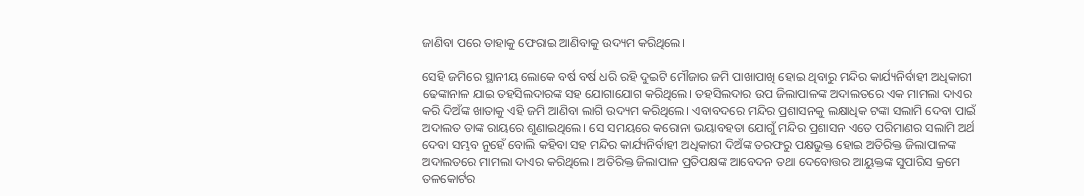ଜାଣିବା ପରେ ତାହାକୁ ଫେରାଇ ଆଣିବାକୁ ଉଦ୍ୟମ କରିଥିଲେ।

ସେହି ଜମିରେ ସ୍ଥାନୀୟ ଲୋକେ ବର୍ଷ ବର୍ଷ ଧରି ରହି ଦୁଇଟି ମୌଜାର ଜମି ପାଖାପାଖି ହୋଇ ଥିବାରୁ ମନ୍ଦିର କାର୍ଯ୍ୟନିର୍ବାହୀ ଅଧିକାରୀ ଢେଙ୍କାନାଳ ଯାଇ ତହସିଲଦାରଙ୍କ ସହ ଯୋଗାଯୋଗ କରିଥିଲେ। ତହସିଲଦାର ଉପ ଜିଲାପାଳଙ୍କ ଅଦାଲତରେ ଏକ ମାମଲା ଦାଏର କରି ଦିଅଁଙ୍କ ଖାତାକୁ ଏହି ଜମି ଆଣିବା ଲାଗି ଉଦ୍ୟମ କରିଥିଲେ। ଏବାବଦରେ ମନ୍ଦିର ପ୍ରଶାସନକୁ ଲକ୍ଷାଧିକ ଟଙ୍କା ସଲାମି ଦେବା ପାଇଁ ଅଦାଲତ ତାଙ୍କ ରାୟରେ ଶୁଣାଇଥିଲେ। ସେ ସମୟରେ କରୋନା ଭୟାବହତା ଯୋଗୁଁ ମନ୍ଦିର ପ୍ରଶାସନ ଏତେ ପରିମାଣର ସଲାମି ଅର୍ଥ ଦେବା ସମ୍ଭବ ନୁହେଁ ବୋଲି କହିବା ସହ ମନ୍ଦିର କାର୍ଯ୍ୟନିର୍ବାହୀ ଅଧିକାରୀ ଦିଅଁଙ୍କ ତରଫରୁ ପକ୍ଷଭୁକ୍ତ ହୋଇ ଅତିରିକ୍ତ ଜିଲାପାଳଙ୍କ ଅଦାଲତରେ ମାମଲା ଦାଏର କରିଥିଲେ। ଅତିରିକ୍ତ ଜିଲାପାଳ ପ୍ରତିପକ୍ଷଙ୍କ ଆବେଦନ ତଥା ଦେବୋତ୍ତର ଆୟୁକ୍ତଙ୍କ ସୁପାରିସ କ୍ରମେ ତଳକୋର୍ଟର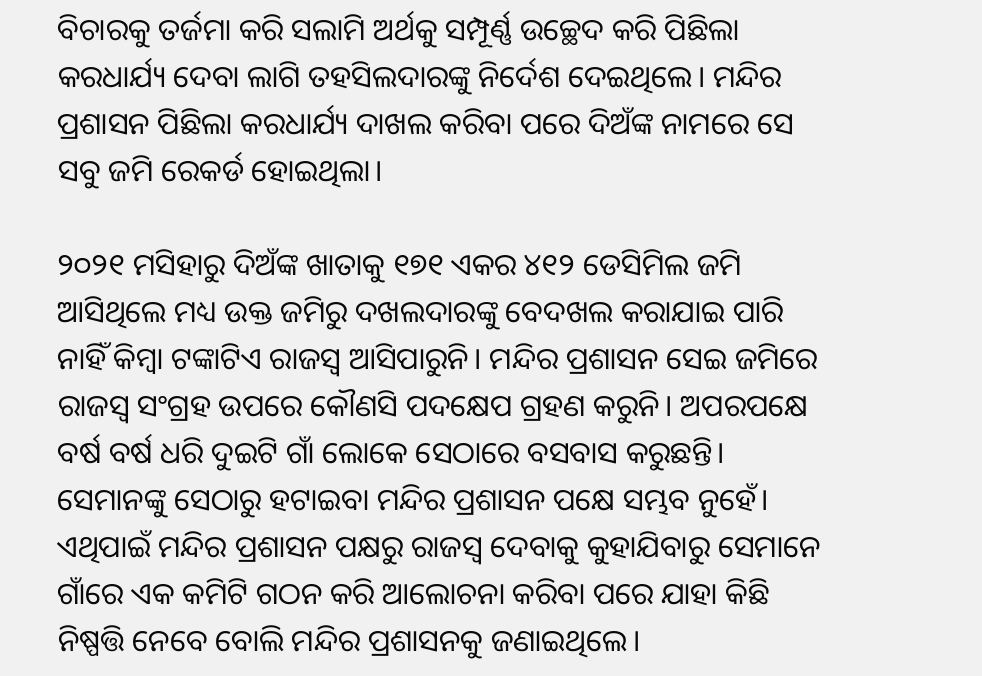ବିଚାରକୁ ତର୍ଜମା କରି ସଲାମି ଅର୍ଥକୁ ସମ୍ପୂର୍ଣ୍ଣ ଉଚ୍ଛେଦ କରି ପିଛିଲା କରଧାର୍ଯ୍ୟ ଦେବା ଲାଗି ତହସିଲଦାରଙ୍କୁ ନିର୍ଦେଶ ଦେଇଥିଲେ। ମନ୍ଦିର ପ୍ରଶାସନ ପିଛିଲା କରଧାର୍ଯ୍ୟ ଦାଖଲ କରିବା ପରେ ଦିଅଁଙ୍କ ନାମରେ ସେ ସବୁ ଜମି ରେକର୍ଡ ହୋଇଥିଲା।

୨୦୨୧ ମସିହାରୁ ଦିଅଁଙ୍କ ଖାତାକୁ ୧୭୧ ଏକର ୪୧୨ ଡେସିମିଲ ଜମି ଆସିଥିଲେ ମଧ୍ୟ ଉକ୍ତ ଜମିରୁ ଦଖଲଦାରଙ୍କୁ ବେଦଖଲ କରାଯାଇ ପାରି ନାହିଁ କିମ୍ବା ଟଙ୍କାଟିଏ ରାଜସ୍ବ ଆସିପାରୁନି। ମନ୍ଦିର ପ୍ରଶାସନ ସେଇ ଜମିରେ ରାଜସ୍ବ ସଂଗ୍ରହ ଉପରେ କୌଣସି ପଦକ୍ଷେପ ଗ୍ରହଣ କରୁନି। ଅପରପକ୍ଷେ ବର୍ଷ ବର୍ଷ ଧରି ଦୁଇଟି ଗାଁ ଲୋକେ ସେଠାରେ ବସବାସ କରୁଛନ୍ତି। ସେମାନଙ୍କୁ ସେଠାରୁ ହଟାଇବା ମନ୍ଦିର ପ୍ରଶାସନ ପକ୍ଷେ ସମ୍ଭବ ନୁହେଁ। ଏଥିପାଇଁ ମନ୍ଦିର ପ୍ରଶାସନ ପକ୍ଷରୁ ରାଜସ୍ବ ଦେବାକୁ କୁହାଯିବାରୁ ସେମାନେ ଗାଁରେ ଏକ କମିଟି ଗଠନ କରି ଆଲୋଚନା କରିବା ପରେ ଯାହା କିଛି ନିଷ୍ପତ୍ତି ନେବେ ବୋଲି ମନ୍ଦିର ପ୍ରଶାସନକୁ ଜଣାଇଥିଲେ।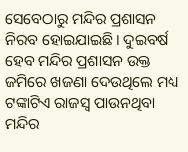ସେବେଠାରୁ ମନ୍ଦିର ପ୍ରଶାସନ ନିରବ ହୋଇଯାଇଛି। ଦୁଇବର୍ଷ ହେବ ମନ୍ଦିର ପ୍ରଶାସନ ଉକ୍ତ ଜମିରେ ଖଜଣା ଦେଉଥିଲେ ମଧ୍ୟ ଟଙ୍କାଟିଏ ରାଜସ୍ବ ପାଉନଥିବା ମନ୍ଦିର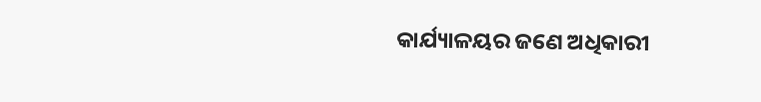କାର୍ଯ୍ୟାଳୟର ଜଣେ ଅଧିକାରୀ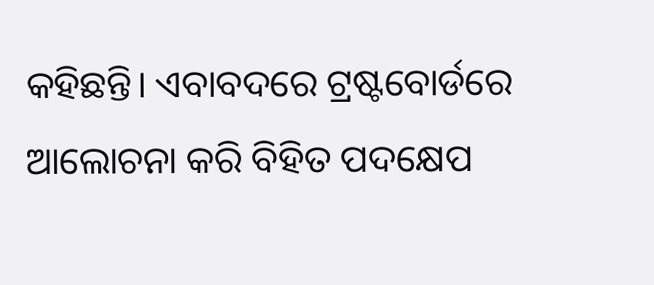କହିଛନ୍ତି। ଏବାବଦରେ ଟ୍ରଷ୍ଟବୋର୍ଡରେ ଆଲୋଚନା କରି ବିହିତ ପଦକ୍ଷେପ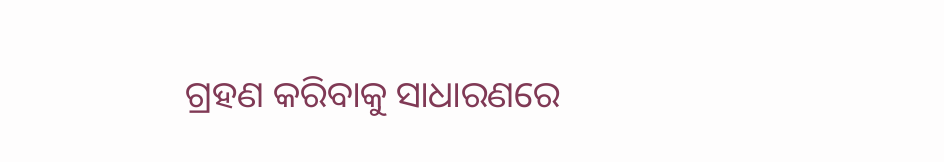ଗ୍ରହଣ କରିବାକୁ ସାଧାରଣରେ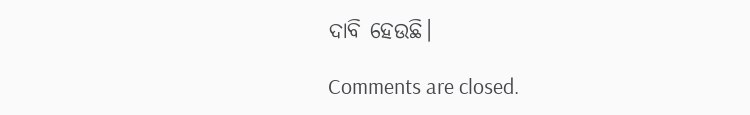ଦାବି ହେଉଛି।

Comments are closed.